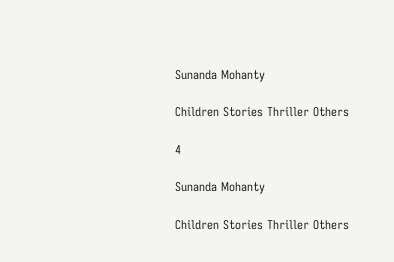Sunanda Mohanty

Children Stories Thriller Others

4

Sunanda Mohanty

Children Stories Thriller Others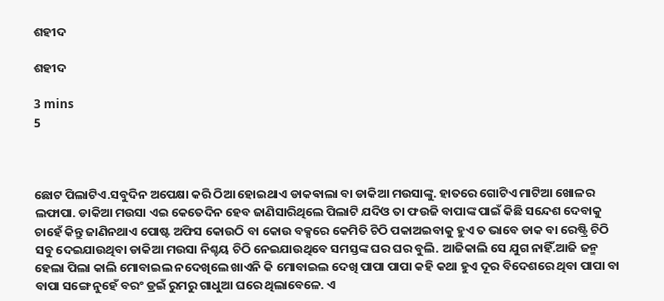ଶହୀଦ

ଶହୀଦ

3 mins
5



ଛୋଟ ପିଲାଟିଏ.ସବୁଦିନ ଅପେକ୍ଷା କରି ଠିଆ ହୋଇଥାଏ ଡାକଵାଲା ବା ଡାକିଆ ମଉସାଙ୍କୁ. ହାତରେ ଗୋଟିଏ ମାଟିଆ ଖୋଳର ଲଫାପା. ଡାକିଆ ମଉସା ଏଇ କେତେଦିନ ହେବ ଜାଣିସାରିଥିଲେ ପିଲାଟି ଯଦିଓ ତା ଫଉଜି ବାପାଙ୍କ ପାଇଁ କିଛି ସନ୍ଦେଶ ଦେବାକୁ ଚାହେଁ କିନ୍ତୁ ଜାଣିନଥାଏ ପୋଷ୍ଟ ଅଫିସ କୋଉଠି ବା କୋଉ ବକ୍ସରେ କେମିତି ଚିଠି ପକାଅଇବାକୁ ହୁଏ ତ ଭାବେ ଡାକ ବା ରେଷ୍ଟ୍ରି ଚିଠି ସବୁ ଦେଇଯାଉଥିବା ଡାକିଆ ମଉସା ନିଶ୍ଚୟ ଚିଠି ନେଇଯାଉଥିବେ ସମସ୍ତଙ୍କ ଘର ଘର ବୁଲି. ଆଜିକାଲି ସେ ଯୁଗ ନାହିଁ.ଆଜି ଜନ୍ମ ହେଲା ପିଲା କାଲି ମୋବାଇଲ ନଦେଖିଲେ ଖାଏନି କି ମୋବାଇଲ ଦେଖି ପାପା ପାପା କହି କଥା ହୁଏ ଦୂର ବିଦେଶରେ ଥିବା ପାପା ବା ବାପା ସଙ୍ଗେ ନୁହେଁ ବରଂ ଡ୍ରଇଁ ରୁମରୁ ଗାଧୁଆ ଘରେ ଥିଲାବେଳେ. ଏ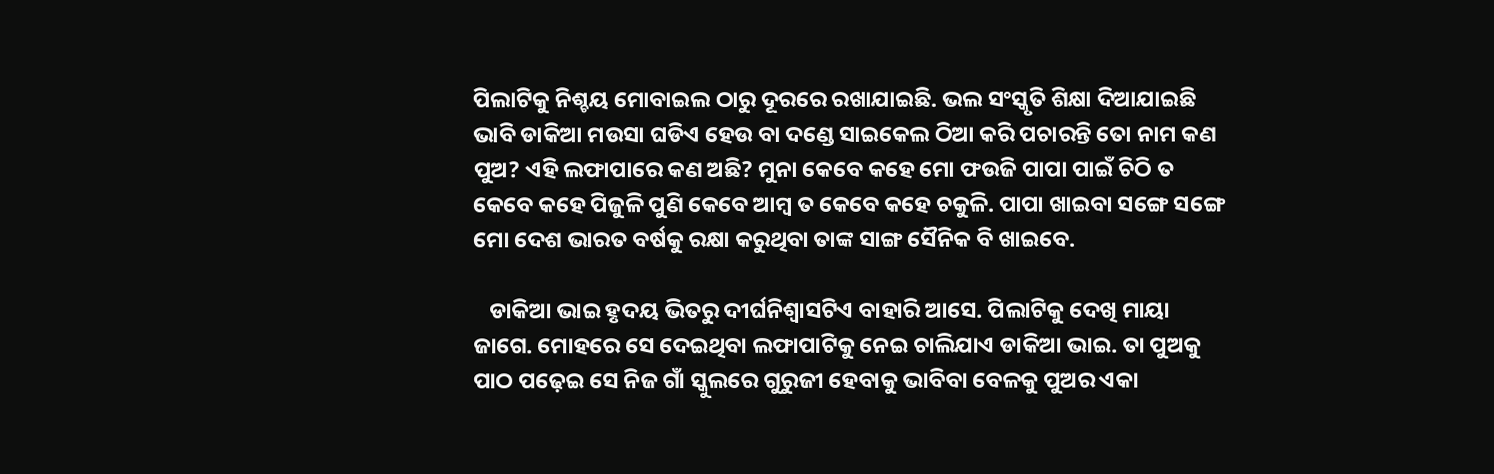ପିଲାଟିକୁ ନିଶ୍ଚୟ ମୋବାଇଲ ଠାରୁ ଦୂରରେ ରଖାଯାଇଛି. ଭଲ ସଂସ୍କୃତି ଶିକ୍ଷା ଦିଆଯାଇଛି ଭାବି ଡାକିଆ ମଉସା ଘଡିଏ ହେଉ ବା ଦଣ୍ଡେ ସାଇକେଲ ଠିଆ କରି ପଚାରନ୍ତି ତୋ ନାମ କଣ ପୁଅ? ଏହି ଲଫାପାରେ କଣ ଅଛି? ମୁନା କେବେ କହେ ମୋ ଫଉଜି ପାପା ପାଇଁ ଚିଠି ତ କେବେ କହେ ପିଜୁଳି ପୁଣି କେବେ ଆମ୍ବ ତ କେବେ କହେ ଚକୁଳି. ପାପା ଖାଇବା ସଙ୍ଗେ ସଙ୍ଗେ ମୋ ଦେଶ ଭାରତ ବର୍ଷକୁ ରକ୍ଷା କରୁଥିବା ତାଙ୍କ ସାଙ୍ଗ ସୈନିକ ବି ଖାଇବେ.

   ଡାକିଆ ଭାଇ ହୃଦୟ ଭିତରୁ ଦୀର୍ଘନିଶ୍ୱାସଟିଏ ବାହାରି ଆସେ. ପିଲାଟିକୁ ଦେଖି ମାୟା ଜାଗେ. ମୋହରେ ସେ ଦେଇଥିବା ଲଫାପାଟିକୁ ନେଇ ଚାଲିଯାଏ ଡାକିଆ ଭାଇ. ତା ପୁଅକୁ ପାଠ ପଢ଼େଇ ସେ ନିଜ ଗାଁ ସ୍କୁଲରେ ଗୁରୁଜୀ ହେବାକୁ ଭାବିବା ବେଳକୁ ପୁଅର ଏକା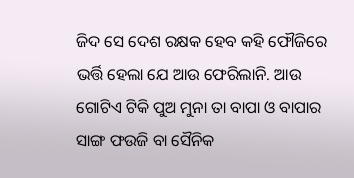ଜିଦ ସେ ଦେଶ ରକ୍ଷକ ହେବ କହି ଫୌଜିରେ ଭର୍ତ୍ତି ହେଲା ଯେ ଆଉ ଫେରିଲାନି. ଆଉ ଗୋଟିଏ ଟିକି ପୁଅ ମୁନା ତା ବାପା ଓ ବାପାର ସାଙ୍ଗ ଫଉଜି ବା ସୈନିକ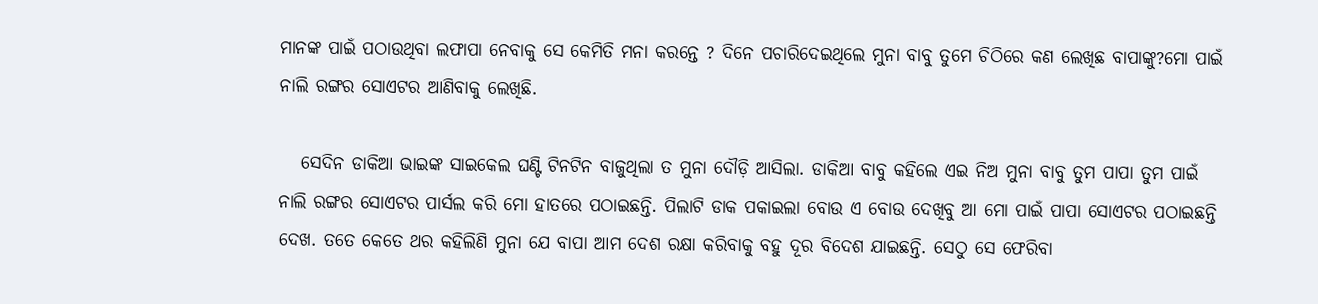ମାନଙ୍କ ପାଇଁ ପଠାଉଥିବା ଲଫାପା ନେବାକୁ ସେ କେମିତି ମନା କରନ୍ତେ ? ଦିନେ ପଚାରିଦେଇଥିଲେ ମୁନା ବାବୁ ତୁମେ ଚିଠିରେ କଣ ଲେଖିଛ ବାପାଙ୍କୁ?ମୋ ପାଇଁ ନାଲି ରଙ୍ଗର ସୋଏଟର ଆଣିବାକୁ ଲେଖିଛି.

   ସେଦିନ ଡାକିଆ ଭାଇଙ୍କ ସାଇକେଲ ଘଣ୍ଟି ଟିନଟିନ ବାଜୁଥିଲା ତ ମୁନା ଦୌଡ଼ି ଆସିଲା. ଡାକିଆ ବାବୁ କହିଲେ ଏଇ ନିଅ ମୁନା ବାବୁ ତୁମ ପାପା ତୁମ ପାଇଁ ନାଲି ରଙ୍ଗର ସୋଏଟର ପାର୍ସଲ କରି ମୋ ହାତରେ ପଠାଇଛନ୍ତି. ପିଲାଟି ଡାକ ପକାଇଲା ବୋଉ ଏ ବୋଉ ଦେଖିବୁ ଆ ମୋ ପାଇଁ ପାପା ସୋଏଟର ପଠାଇଛନ୍ତି ଦେଖ. ତତେ କେତେ ଥର କହିଲିଣି ମୁନା ଯେ ବାପା ଆମ ଦେଶ ରକ୍ଷା କରିବାକୁ ବହୁ ଦୂର ବିଦେଶ ଯାଇଛନ୍ତି. ସେଠୁ ସେ ଫେରିବା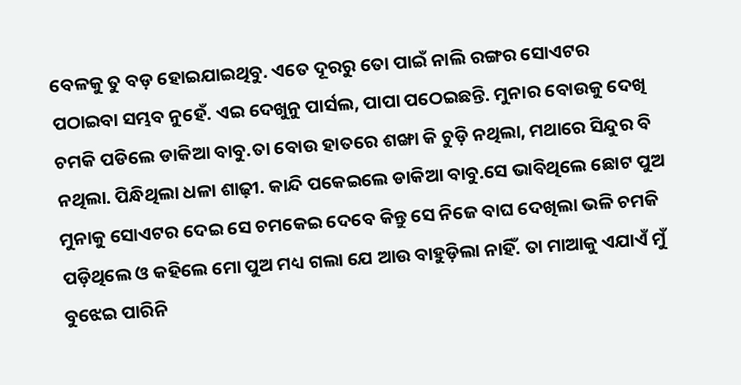ବେଳକୁ ତୁ ବଡ଼ ହୋଇଯାଇଥିବୁ. ଏତେ ଦୂରରୁ ତୋ ପାଇଁ ନାଲି ରଙ୍ଗର ସୋଏଟର ପଠାଇବା ସମ୍ଭବ ନୁହେଁ. ଏଇ ଦେଖୁନୁ ପାର୍ସଲ, ପାପା ପଠେଇଛନ୍ତି. ମୁନାର ବୋଉକୁ ଦେଖି ଚମକି ପଡିଲେ ଡାକିଆ ବାବୁ.ତା ବୋଉ ହାତରେ ଶଙ୍ଖା କି ଚୁଡ଼ି ନଥିଲା, ମଥାରେ ସିନ୍ଦୁର ବି ନଥିଲା. ପିନ୍ଧିଥିଲା ଧଳା ଶାଢ଼ୀ. କାନ୍ଦି ପକେଇଲେ ଡାକିଆ ବାବୁ.ସେ ଭାବିଥିଲେ ଛୋଟ ପୁଅ ମୁନାକୁ ସୋଏଟର ଦେଇ ସେ ଚମକେଇ ଦେବେ କିନ୍ତୁ ସେ ନିଜେ ବାଘ ଦେଖିଲା ଭଳି ଚମକି ପଡ଼ିଥିଲେ ଓ କହିଲେ ମୋ ପୁଅ ମଧ୍ୟ ଗଲା ଯେ ଆଉ ବାହୁଡ଼ିଲା ନାହିଁ. ତା ମାଆକୁ ଏଯାଏଁ ମୁଁ ବୁଝେଇ ପାରିନି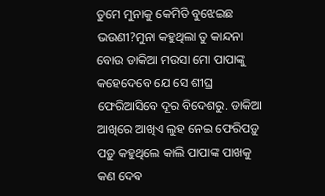ତୁମେ ମୁନାକୁ କେମିତି ବୁଝେଇଛ ଭଉଣୀ?ମୁନା କହୁଥିଲା ତୁ କାନ୍ଦନା ବୋଉ ଡାକିଆ ମଉସା ମୋ ପାପାଙ୍କୁ କହେଦେବେ ଯେ ସେ ଶୀଘ୍ର ଫେରିଆସିବେ ଦୂର ବିଦେଶରୁ. ଡାକିଆ ଆଖିରେ ଆଖିଏ ଲୁହ ନେଇ ଫେରିପଡ଼ୁ ପଡ଼ୁ କହୁଥିଲେ କାଲି ପାପାଙ୍କ ପାଖକୁ କଣ ଦେଵ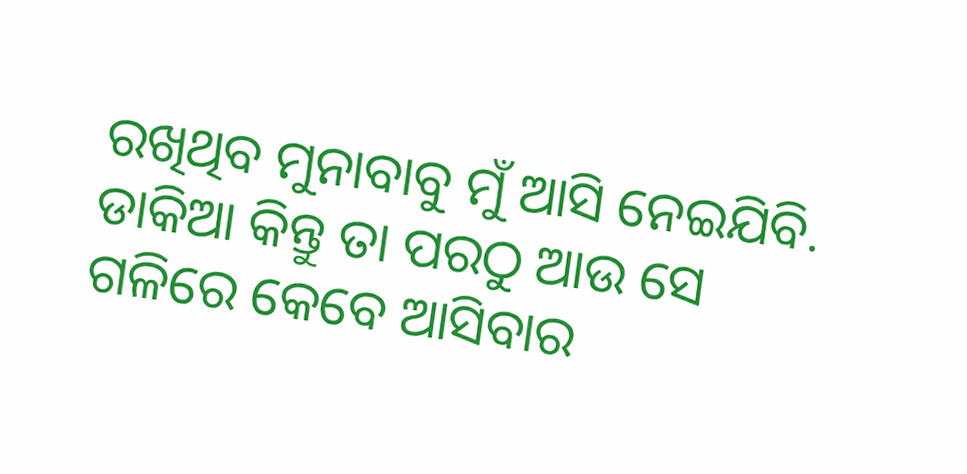ରଖିଥିବ ମୁନାବାବୁ ମୁଁ ଆସି ନେଇଯିବି. ଡାକିଆ କିନ୍ତୁ ତା ପରଠୁ ଆଉ ସେ ଗଳିରେ କେବେ ଆସିବାର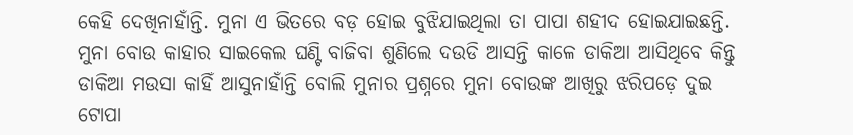କେହି ଦେଖିନାହାଁନ୍ତି. ମୁନା ଏ ଭିତରେ ବଡ଼ ହୋଇ ବୁଝିଯାଇଥିଲା ତା ପାପା ଶହୀଦ ହୋଇଯାଇଛନ୍ତି. ମୁନା ବୋଉ କାହାର ସାଇକେଲ ଘଣ୍ଟି ବାଜିବା ଶୁଣିଲେ ଦଉଡି ଆସନ୍ତି କାଳେ ଡାକିଆ ଆସିଥିବେ କିନ୍ତୁ ଡାକିଆ ମଉସା କାହିଁ ଆସୁନାହାଁନ୍ତି ବୋଲି ମୁନାର ପ୍ରଶ୍ନରେ ମୁନା ବୋଉଙ୍କ ଆଖିରୁ ଝରିପଡ଼େ ଦୁଇ ଟୋପା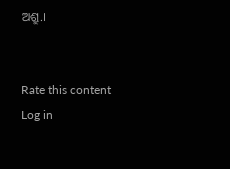ଅଶ୍ରୁ.।


Rate this content
Log in